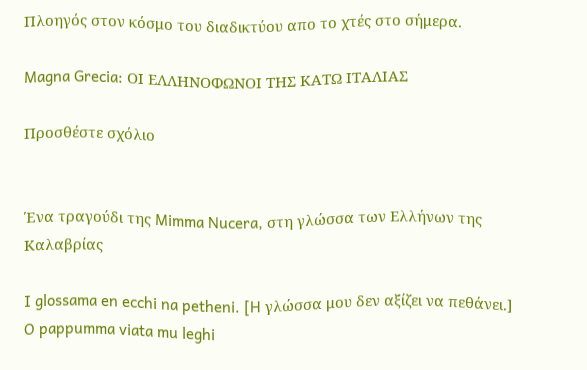Πλοηγός στον κόσμο του διαδικτύου απο το χτές στο σήμερα.

Magna Grecia: ΟΙ ΕΛΛΗΝΟΦΩΝΟΙ ΤΗΣ ΚΑΤΩ ΙΤΑΛΙΑΣ

Προσθέστε σχόλιο


Ένα τραγούδι της Mimma Nucera, στη γλώσσα των Ελλήνων της Καλαβρίας

I glossama en ecchi na petheni. [H γλώσσα μου δεν αξίζει να πεθάνει.]
O pappumma viata mu leghi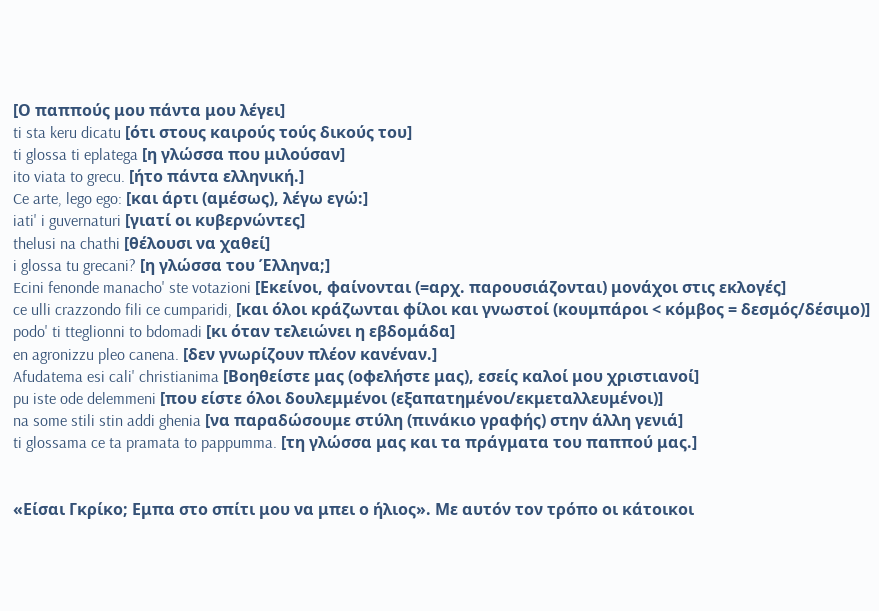[Ο παππούς μου πάντα μου λέγει]
ti sta keru dicatu [ότι στους καιρούς τούς δικούς του]
ti glossa ti eplatega [η γλώσσα που μιλούσαν]
ito viata to grecu. [ήτο πάντα ελληνική.]
Ce arte, lego ego: [και άρτι (αμέσως), λέγω εγώ:]
iati' i guvernaturi [γιατί οι κυβερνώντες]
thelusi na chathi [θέλουσι να χαθεί]
i glossa tu grecani? [η γλώσσα του Έλληνα;]
Ecini fenonde manacho' ste votazioni [Εκείνοι, φαίνονται (=αρχ. παρουσιάζονται) μονάχοι στις εκλογές]
ce ulli crazzondo fili ce cumparidi, [και όλοι κράζωνται φίλοι και γνωστοί (κουμπάροι < κόμβος = δεσμός/δέσιμο)]
podo' ti tteglionni to bdomadi [κι όταν τελειώνει η εβδομάδα]
en agronizzu pleo canena. [δεν γνωρίζουν πλέον κανέναν.]
Afudatema esi cali' christianima [Βοηθείστε μας (οφελήστε μας), εσείς καλοί μου χριστιανοί]
pu iste ode delemmeni [που είστε όλοι δουλεμμένοι (εξαπατημένοι/εκμεταλλευμένοι)]
na some stili stin addi ghenia [να παραδώσουμε στύλη (πινάκιο γραφής) στην άλλη γενιά]
ti glossama ce ta pramata to pappumma. [τη γλώσσα μας και τα πράγματα του παππού μας.]


«Είσαι Γκρίκο; Εμπα στο σπίτι μου να μπει ο ήλιος». Με αυτόν τον τρόπο οι κάτοικοι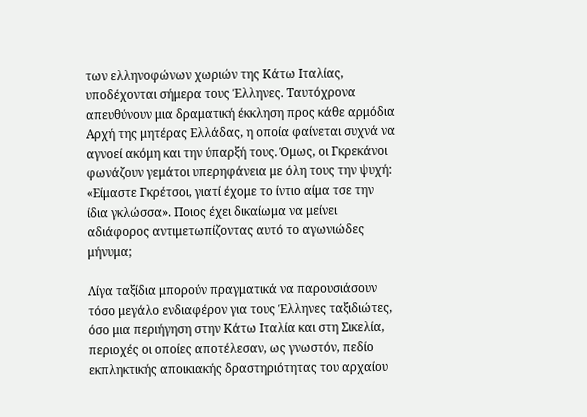των ελληνοφώνων χωριών της Κάτω Ιταλίας, υποδέχονται σήμερα τους Έλληνες. Ταυτόχρονα απευθύνουν μια δραματική έκκληση προς κάθε αρμόδια Αρχή της μητέρας Ελλάδας, η οποία φαίνεται συχνά να αγνοεί ακόμη και την ύπαρξή τους. Όμως, οι Γκρεκάνοι φωνάζουν γεμάτοι υπερηφάνεια με όλη τους την ψυχή: «Είμαστε Γκρέτσοι, γιατί έχομε το ίντιο αίμα τσε την ίδια γκλώσσα». Ποιος έχει δικαίωμα να μείνει αδιάφορος αντιμετωπίζοντας αυτό το αγωνιώδες μήνυμα;

Λίγα ταξίδια μπορούν πραγματικά να παρουσιάσουν τόσο μεγάλο ενδιαφέρον για τους Έλληνες ταξιδιώτες, όσο μια περιήγηση στην Κάτω Ιταλία και στη Σικελία, περιοχές οι οποίες αποτέλεσαν, ως γνωστόν, πεδίο εκπληκτικής αποικιακής δραστηριότητας του αρχαίου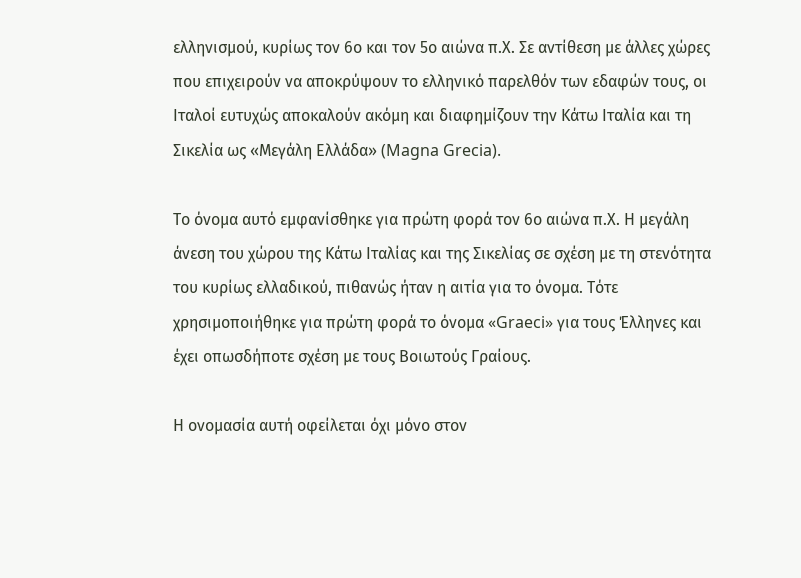ελληνισμού, κυρίως τον 6ο και τον 5ο αιώνα π.Χ. Σε αντίθεση με άλλες χώρες που επιχειρούν να αποκρύψουν το ελληνικό παρελθόν των εδαφών τους, οι Ιταλοί ευτυχώς αποκαλούν ακόμη και διαφημίζουν την Κάτω Ιταλία και τη Σικελία ως «Μεγάλη Ελλάδα» (Magna Grecia).

Το όνομα αυτό εμφανίσθηκε για πρώτη φορά τον 6ο αιώνα π.Χ. Η μεγάλη άνεση του χώρου της Κάτω Ιταλίας και της Σικελίας σε σχέση με τη στενότητα του κυρίως ελλαδικού, πιθανώς ήταν η αιτία για το όνομα. Τότε χρησιμοποιήθηκε για πρώτη φορά το όνομα «Graeci» για τους Έλληνες και έχει οπωσδήποτε σχέση με τους Βοιωτούς Γραίους.

Η ονομασία αυτή οφείλεται όχι μόνο στον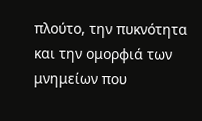πλούτο, την πυκνότητα και την ομορφιά των μνημείων που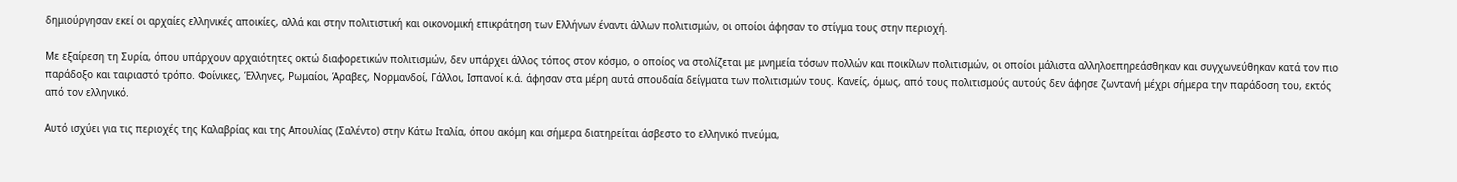δημιούργησαν εκεί οι αρχαίες ελληνικές αποικίες, αλλά και στην πολιτιστική και οικονομική επικράτηση των Ελλήνων έναντι άλλων πολιτισμών, οι οποίοι άφησαν το στίγμα τους στην περιοχή.

Με εξαίρεση τη Συρία, όπου υπάρχουν αρχαιότητες οκτώ διαφορετικών πολιτισμών, δεν υπάρχει άλλος τόπος στον κόσμο, ο οποίος να στολίζεται με μνημεία τόσων πολλών και ποικίλων πολιτισμών, οι οποίοι μάλιστα αλληλοεπηρεάσθηκαν και συγχωνεύθηκαν κατά τον πιο παράδοξο και ταιριαστό τρόπο. Φοίνικες, Έλληνες, Ρωμαίοι, Άραβες, Νορμανδοί, Γάλλοι, Ισπανοί κ.ά. άφησαν στα μέρη αυτά σπουδαία δείγματα των πολιτισμών τους. Κανείς, όμως, από τους πολιτισμούς αυτούς δεν άφησε ζωντανή μέχρι σήμερα την παράδοση του, εκτός από τον ελληνικό.

Αυτό ισχύει για τις περιοχές της Καλαβρίας και της Απουλίας (Σαλέντο) στην Κάτω Ιταλία, όπου ακόμη και σήμερα διατηρείται άσβεστο το ελληνικό πνεύμα,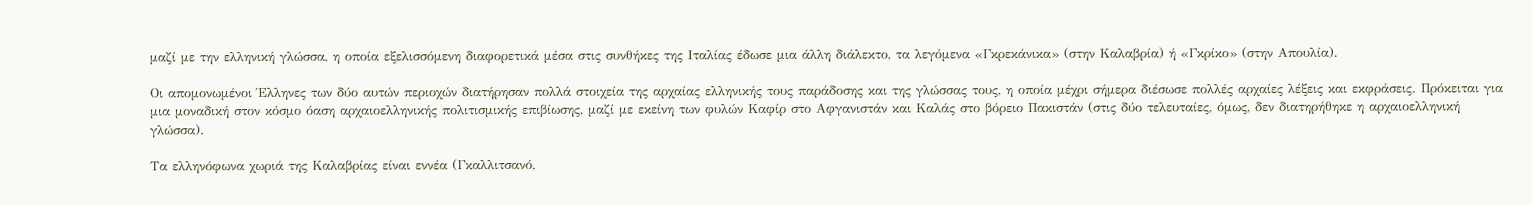μαζί με την ελληνική γλώσσα, η οποία εξελισσόμενη διαφορετικά μέσα στις συνθήκες της Ιταλίας έδωσε μια άλλη διάλεκτο, τα λεγόμενα «Γκρεκάνικα» (στην Καλαβρία) ή «Γκρίκο» (στην Απουλία).

Οι απομονωμένοι Έλληνες των δύο αυτών περιοχών διατήρησαν πολλά στοιχεία της αρχαίας ελληνικής τους παράδοσης και της γλώσσας τους, η οποία μέχρι σήμερα διέσωσε πολλές αρχαίες λέξεις και εκφράσεις. Πρόκειται για μια μοναδική στον κόσμο όαση αρχαιοελληνικής πολιτισμικής επιβίωσης, μαζί με εκείνη των φυλών Καφίρ στο Αφγανιστάν και Καλάς στο βόρειο Πακιστάν (στις δύο τελευταίες, όμως, δεν διατηρήθηκε η αρχαιοελληνική γλώσσα).

Τα ελληνόφωνα χωριά της Καλαβρίας είναι εννέα (Γκαλλιτσανό,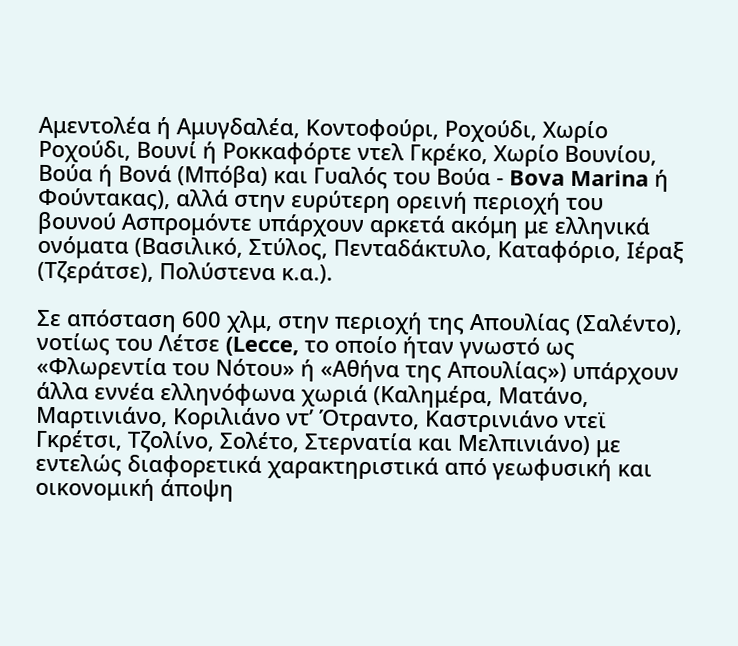Αμεντολέα ή Αμυγδαλέα, Kοντοφούρι, Ροχούδι, Χωρίο Ροχούδι, Βουνί ή Ροκκαφόρτε ντελ Γκρέκο, Χωρίο Βουνίου, Βούα ή Βονά (Μπόβα) και Γυαλός του Βούα - Bova Marina ή Φούντακας), αλλά στην ευρύτερη ορεινή περιοχή του βουνού Ασπρομόντε υπάρχουν αρκετά ακόμη με ελληνικά ονόματα (Βασιλικό, Στύλος, Πενταδάκτυλο, Καταφόριο, Ιέραξ (Τζεράτσε), Πολύστενα κ.α.).

Σε απόσταση 600 χλμ, στην περιοχή της Απουλίας (Σαλέντο), νοτίως του Λέτσε (Lecce, το οποίο ήταν γνωστό ως «Φλωρεντία του Νότου» ή «Αθήνα της Απουλίας») υπάρχουν άλλα εννέα ελληνόφωνα χωριά (Καλημέρα, Ματάνο, Μαρτινιάνο, Κοριλιάνο ντ’ Ότραντο, Καστρινιάνο ντεϊ Γκρέτσι, Τζολίνο, Σολέτο, Στερνατία και Μελπινιάνο) με εντελώς διαφορετικά χαρακτηριστικά από γεωφυσική και οικονομική άποψη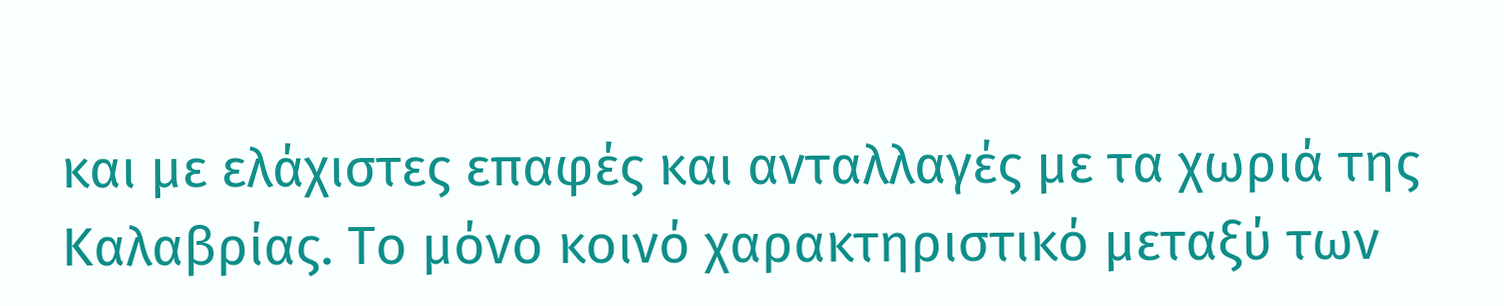και με ελάχιστες επαφές και ανταλλαγές με τα χωριά της Καλαβρίας. Το μόνο κοινό χαρακτηριστικό μεταξύ των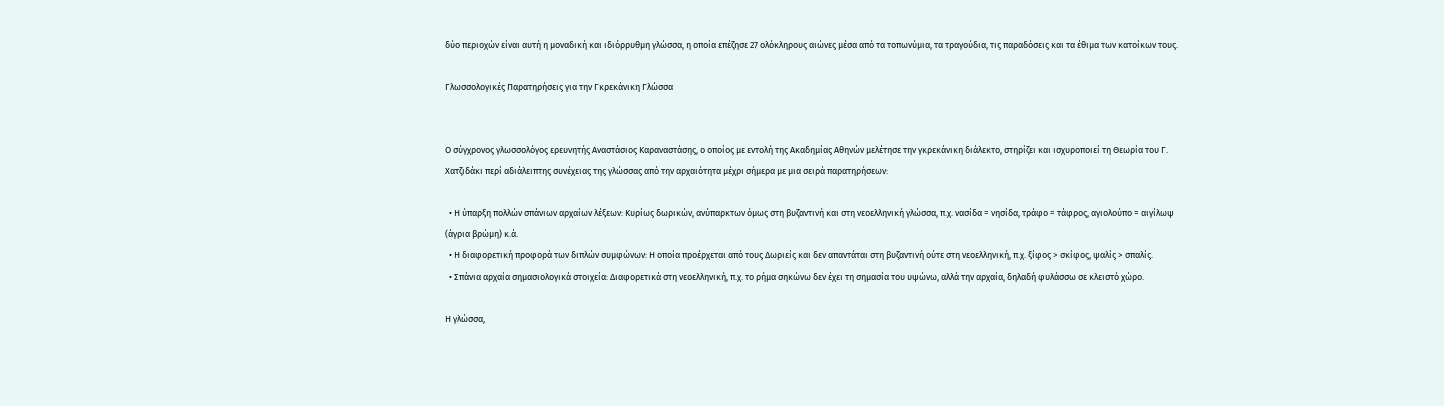δύο περιοχών είναι αυτή η μοναδική και ιδιόρρυθμη γλώσσα, η οποία επέζησε 27 ολόκληρους αιώνες μέσα από τα τοπωνύμια, τα τραγούδια, τις παραδόσεις και τα έθιμα των κατοίκων τους.

Γλωσσολογικές Παρατηρήσεις για την Γκρεκάνικη Γλώσσα


Ο σύγχρονος γλωσσολόγος ερευνητής Αναστάσιος Καραναστάσης, ο οποίος με εντολή της Ακαδημίας Αθηνών μελέτησε την γκρεκάνικη διάλεκτο, στηρίζει και ισχυροποιεί τη Θεωρία του Γ. Χατζιδάκι περί αδιάλειπτης συνέχειας της γλώσσας από την αρχαιότητα μέχρι σήμερα με μια σειρά παρατηρήσεων:

  • Η ύπαρξη πολλών σπάνιων αρχαίων λέξεων: Κυρίως δωρικών, ανύπαρκτων όμως στη βυζαντινή και στη νεοελληνική γλώσσα, π.χ. νασίδα = νησίδα, τράφο = τάφρος, αγιολούπο = αιγίλωψ (άγρια βρώμη) κ.ά.
  • Η διαφορετική προφορά των διπλών συμφώνων: Η οποία προέρχεται από τους Δωριείς και δεν απαντάται στη βυζαντινή ούτε στη νεοελληνική, π.χ. ξίφος > σκίφος, ψαλίς > σπαλίς.
  • Σπάνια αρχαία σημασιολογικά στοιχεία: Διαφορετικά στη νεοελληνική, π.χ. το ρήμα σηκώνω δεν έχει τη σημασία του υψώνω, αλλά την αρχαία, δηλαδή φυλάσσω σε κλειστό χώρο.

Η γλώσσα,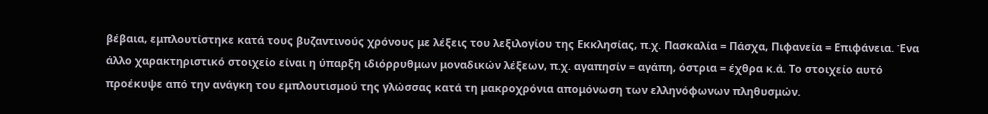βέβαια, εμπλουτίστηκε κατά τους βυζαντινούς χρόνους με λέξεις του λεξιλογίου της Εκκλησίας, π.χ. Πασκαλία = Πάσχα, Πιφανεία = Επιφάνεια. Ένα άλλο χαρακτηριστικό στοιχείο είναι η ύπαρξη ιδιόρρυθμων μοναδικών λέξεων, π.χ. αγαπησίν = αγάπη, όστρια = έχθρα κ.ά. Το στοιχείο αυτό προέκυψε από την ανάγκη του εμπλουτισμού της γλώσσας κατά τη μακροχρόνια απομόνωση των ελληνόφωνων πληθυσμών.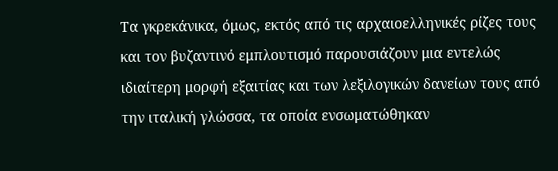Τα γκρεκάνικα, όμως, εκτός από τις αρχαιοελληνικές ρίζες τους και τον βυζαντινό εμπλουτισμό παρουσιάζουν μια εντελώς ιδιαίτερη μορφή εξαιτίας και των λεξιλογικών δανείων τους από την ιταλική γλώσσα, τα οποία ενσωματώθηκαν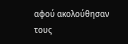αφού ακολούθησαν τους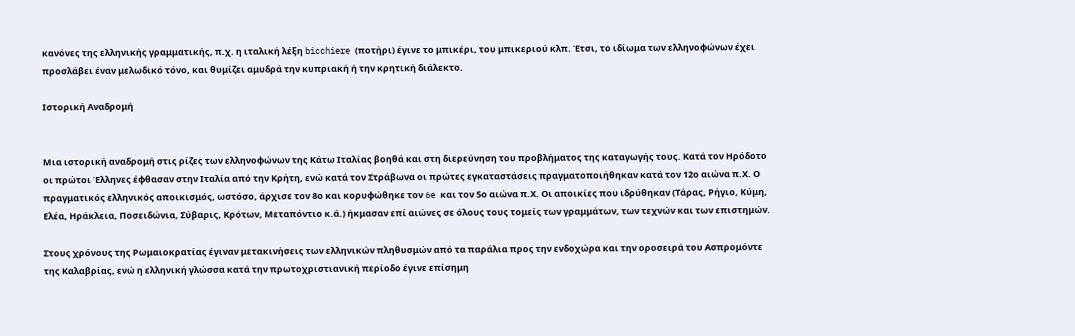κανόνες της ελληνικής γραμματικής, π.χ. η ιταλική λέξη bicchiere (ποτήρι) έγινε το μπικέρι, του μπικεριού κλπ. Έτσι, το ιδίωμα των ελληνοφώνων έχει προσλάβει έναν μελωδικό τόνο, και θυμίζει αμυδρά την κυπριακή ή την κρητική διάλεκτο.

Ιστορική Αναδρομή


Μια ιστορική αναδρομή στις ρίζες των ελληνοφώνων της Κάτω Ιταλίας βοηθά και στη διερεύνηση του προβλήματος της καταγωγής τους. Κατά τον Ηρόδοτο οι πρώτοι Έλληνες έφθασαν στην Ιταλία από την Κρήτη, ενώ κατά τον Στράβωνα οι πρώτες εγκαταστάσεις πραγματοποιήθηκαν κατά τον 12ο αιώνα π.Χ. Ο πραγματικός ελληνικός αποικισμός, ωστόσο, άρχισε τον 8ο και κορυφώθηκε τον 6e και τον 5ο αιώνα π.Χ. Οι αποικίες που ιδρύθηκαν (Τάρας, Ρήγιο, Κύμη, Ελέα, Ηράκλεια, Ποσειδώνια, Σύβαρις, Κρότων, Μεταπόντιο κ.ά.) ήκμασαν επί αιώνες σε όλους τους τομείς των γραμμάτων, των τεχνών και των επιστημών.

Στους χρόνους της Ρωμαιοκρατίας έγιναν μετακινήσεις των ελληνικών πληθυσμών από τα παράλια προς την ενδοχώρα και την οροσειρά του Ασπρομόντε της Καλαβρίας, ενώ η ελληνική γλώσσα κατά την πρωτοχριστιανική περίοδο έγινε επίσημη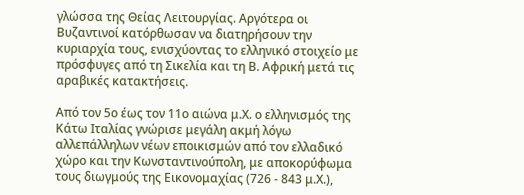γλώσσα της Θείας Λειτουργίας. Αργότερα οι Βυζαντινοί κατόρθωσαν να διατηρήσουν την κυριαρχία τους, ενισχύοντας το ελληνικό στοιχείο με πρόσφυγες από τη Σικελία και τη Β. Αφρική μετά τις αραβικές κατακτήσεις.

Από τον 5ο έως τον 11ο αιώνα μ.Χ. ο ελληνισμός της Κάτω Ιταλίας γνώρισε μεγάλη ακμή λόγω αλλεπάλληλων νέων εποικισμών από τον ελλαδικό χώρο και την Κωνσταντινούπολη, με αποκορύφωμα τους διωγμούς της Εικονομαχίας (726 - 843 μ.Χ.),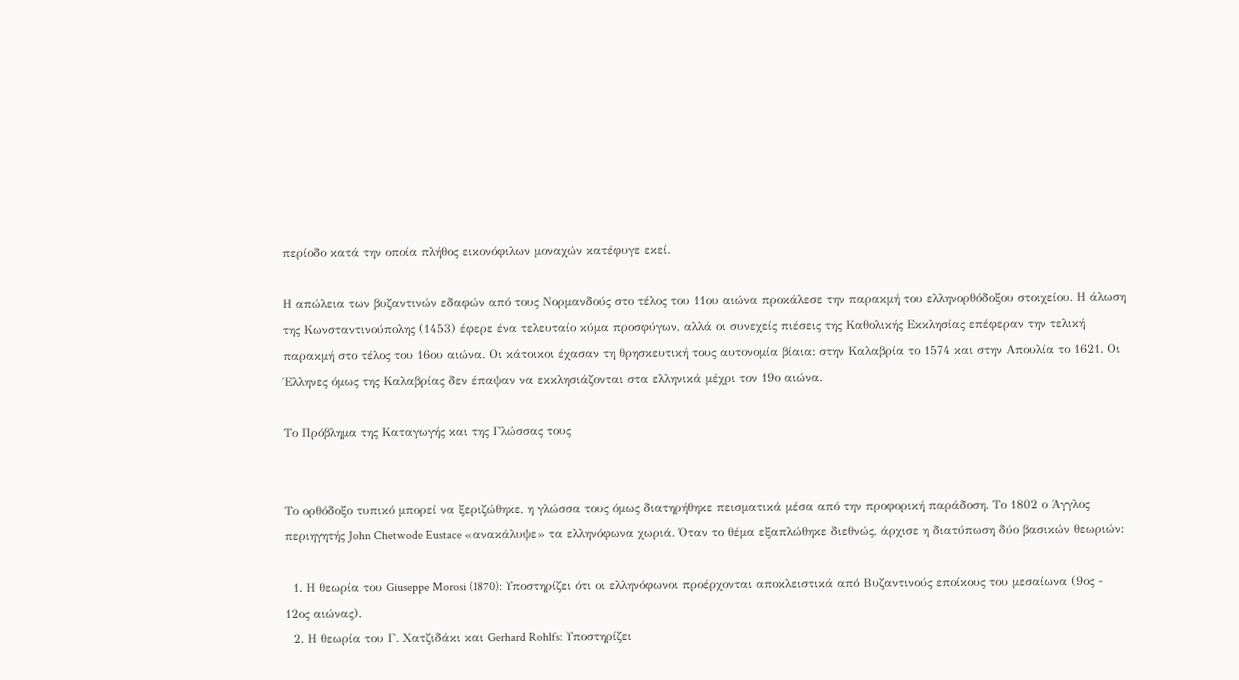περίοδο κατά την οποία πλήθος εικονόφιλων μοναχών κατέφυγε εκεί.

Η απώλεια των βυζαντινών εδαφών από τους Νορμανδούς στο τέλος του 11ου αιώνα προκάλεσε την παρακμή του ελληνορθόδοξου στοιχείου. Η άλωση της Κωνσταντινούπολης (1453) έφερε ένα τελευταίο κύμα προσφύγων, αλλά οι συνεχείς πιέσεις της Καθολικής Εκκλησίας επέφεραν την τελική παρακμή στο τέλος του 16ου αιώνα. Οι κάτοικοι έχασαν τη θρησκευτική τους αυτονομία βίαια: στην Καλαβρία το 1574 και στην Απουλία το 1621. Οι Έλληνες όμως της Καλαβρίας δεν έπαψαν να εκκλησιάζονται στα ελληνικά μέχρι τον 19ο αιώνα.

Το Πρόβλημα της Καταγωγής και της Γλώσσας τους


Το ορθόδοξο τυπικό μπορεί να ξεριζώθηκε, η γλώσσα τους όμως διατηρήθηκε πεισματικά μέσα από την προφορική παράδοση. Το 1802 ο Άγγλος περιηγητής John Chetwode Eustace «ανακάλυψε» τα ελληνόφωνα χωριά. Όταν το θέμα εξαπλώθηκε διεθνώς, άρχισε η διατύπωση δύο βασικών θεωριών:

  1. Η θεωρία του Giuseppe Morosi (1870): Υποστηρίζει ότι οι ελληνόφωνοι προέρχονται αποκλειστικά από Βυζαντινούς εποίκους του μεσαίωνα (9ος - 12ος αιώνας).
  2. Η θεωρία του Γ. Χατζιδάκι και Gerhard Rohlfs: Υποστηρίζει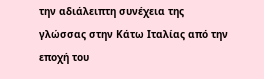την αδιάλειπτη συνέχεια της γλώσσας στην Κάτω Ιταλίας από την εποχή του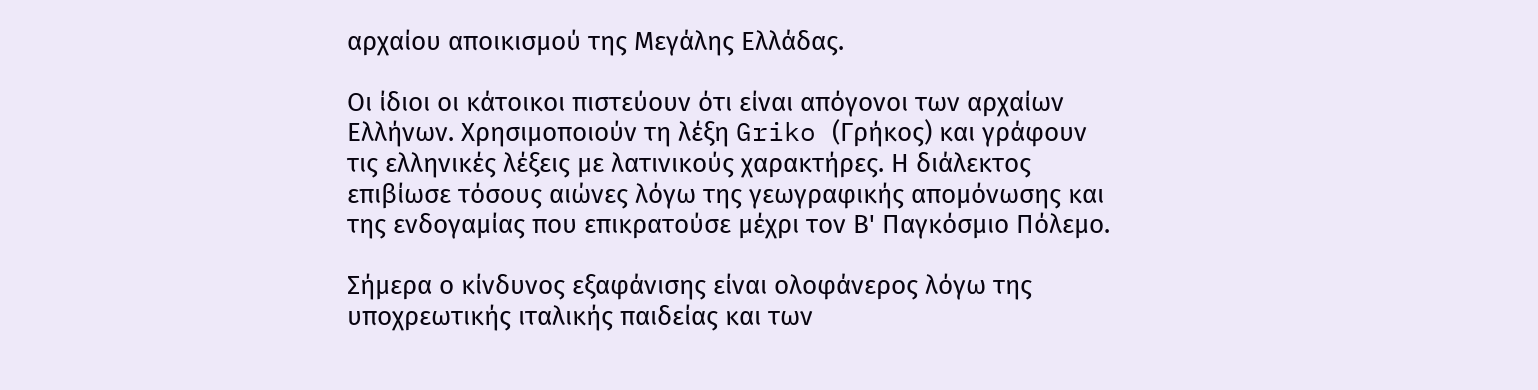αρχαίου αποικισμού της Μεγάλης Ελλάδας.

Οι ίδιοι οι κάτοικοι πιστεύουν ότι είναι απόγονοι των αρχαίων Ελλήνων. Χρησιμοποιούν τη λέξη Griko (Γρήκος) και γράφουν τις ελληνικές λέξεις με λατινικούς χαρακτήρες. Η διάλεκτος επιβίωσε τόσους αιώνες λόγω της γεωγραφικής απομόνωσης και της ενδογαμίας που επικρατούσε μέχρι τον Β' Παγκόσμιο Πόλεμο.

Σήμερα ο κίνδυνος εξαφάνισης είναι ολοφάνερος λόγω της υποχρεωτικής ιταλικής παιδείας και των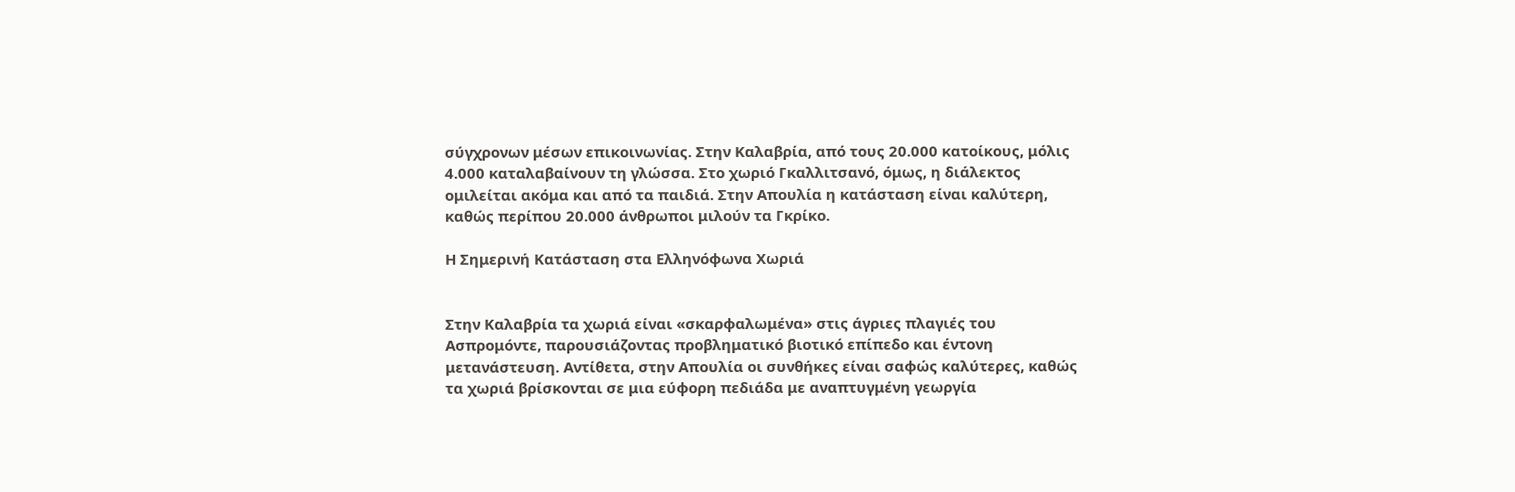σύγχρονων μέσων επικοινωνίας. Στην Καλαβρία, από τους 20.000 κατοίκους, μόλις 4.000 καταλαβαίνουν τη γλώσσα. Στο χωριό Γκαλλιτσανό, όμως, η διάλεκτος ομιλείται ακόμα και από τα παιδιά. Στην Απουλία η κατάσταση είναι καλύτερη, καθώς περίπου 20.000 άνθρωποι μιλούν τα Γκρίκο.

Η Σημερινή Κατάσταση στα Ελληνόφωνα Χωριά


Στην Καλαβρία τα χωριά είναι «σκαρφαλωμένα» στις άγριες πλαγιές του Ασπρομόντε, παρουσιάζοντας προβληματικό βιοτικό επίπεδο και έντονη μετανάστευση. Αντίθετα, στην Απουλία οι συνθήκες είναι σαφώς καλύτερες, καθώς τα χωριά βρίσκονται σε μια εύφορη πεδιάδα με αναπτυγμένη γεωργία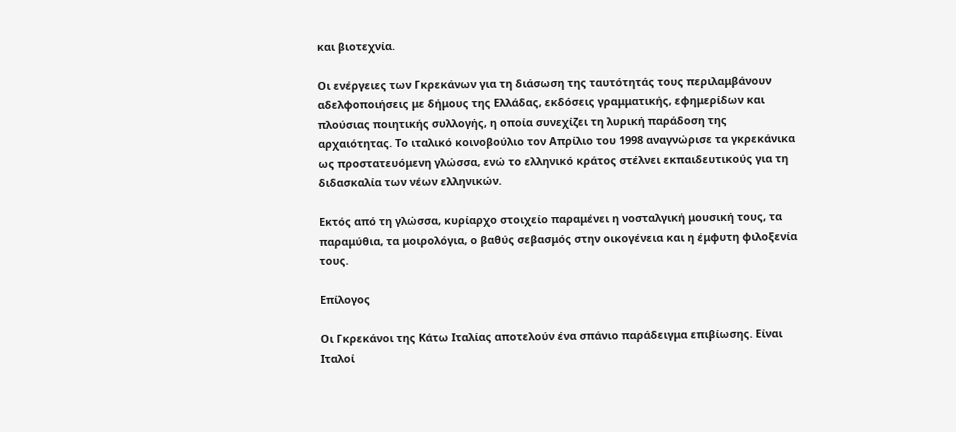και βιοτεχνία.

Οι ενέργειες των Γκρεκάνων για τη διάσωση της ταυτότητάς τους περιλαμβάνουν αδελφοποιήσεις με δήμους της Ελλάδας, εκδόσεις γραμματικής, εφημερίδων και πλούσιας ποιητικής συλλογής, η οποία συνεχίζει τη λυρική παράδοση της αρχαιότητας. Το ιταλικό κοινοβούλιο τον Απρίλιο του 1998 αναγνώρισε τα γκρεκάνικα ως προστατευόμενη γλώσσα, ενώ το ελληνικό κράτος στέλνει εκπαιδευτικούς για τη διδασκαλία των νέων ελληνικών.

Εκτός από τη γλώσσα, κυρίαρχο στοιχείο παραμένει η νοσταλγική μουσική τους, τα παραμύθια, τα μοιρολόγια, ο βαθύς σεβασμός στην οικογένεια και η έμφυτη φιλοξενία τους.

Επίλογος

Οι Γκρεκάνοι της Κάτω Ιταλίας αποτελούν ένα σπάνιο παράδειγμα επιβίωσης. Είναι Ιταλοί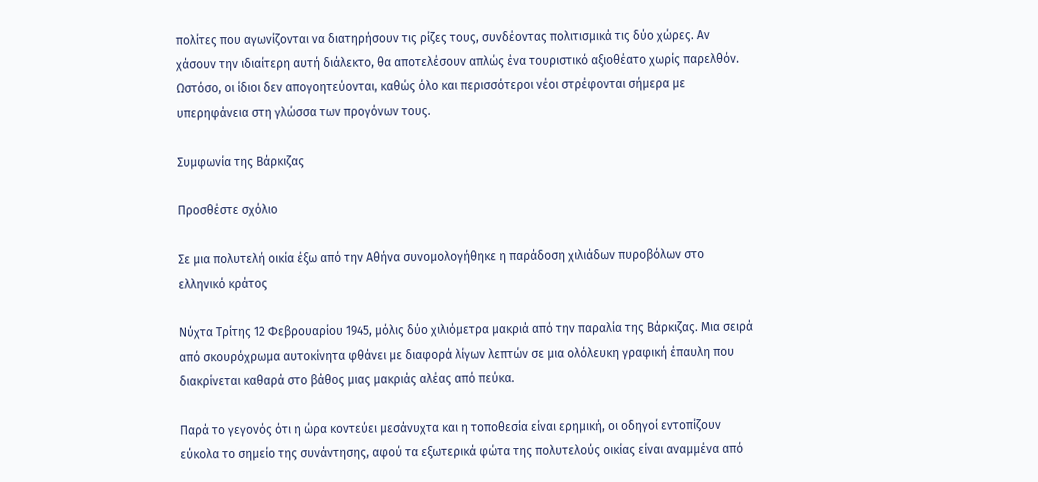πολίτες που αγωνίζονται να διατηρήσουν τις ρίζες τους, συνδέοντας πολιτισμικά τις δύο χώρες. Αν χάσουν την ιδιαίτερη αυτή διάλεκτο, θα αποτελέσουν απλώς ένα τουριστικό αξιοθέατο χωρίς παρελθόν. Ωστόσο, οι ίδιοι δεν απογοητεύονται, καθώς όλο και περισσότεροι νέοι στρέφονται σήμερα με υπερηφάνεια στη γλώσσα των προγόνων τους.

Συμφωνία της Βάρκιζας

Προσθέστε σχόλιο

Σε μια πολυτελή οικία έξω από την Αθήνα συνομολογήθηκε η παράδοση χιλιάδων πυροβόλων στο ελληνικό κράτος

Νύχτα Τρίτης 12 Φεβρουαρίου 1945, μόλις δύο χιλιόμετρα μακριά από την παραλία της Βάρκιζας. Μια σειρά από σκουρόχρωμα αυτοκίνητα φθάνει με διαφορά λίγων λεπτών σε μια ολόλευκη γραφική έπαυλη που διακρίνεται καθαρά στο βάθος μιας μακριάς αλέας από πεύκα.

Παρά το γεγονός ότι η ώρα κοντεύει μεσάνυχτα και η τοποθεσία είναι ερημική, οι οδηγοί εντοπίζουν εύκολα το σημείο της συνάντησης, αφού τα εξωτερικά φώτα της πολυτελούς οικίας είναι αναμμένα από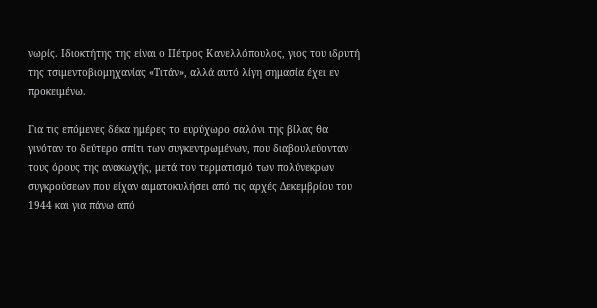νωρίς. Ιδιοκτήτης της είναι ο Πέτρος Κανελλόπουλος, γιος του ιδρυτή της τσιμεντοβιομηχανίας «Τιτάν», αλλά αυτό λίγη σημασία έχει εν προκειμένω.

Για τις επόμενες δέκα ημέρες το ευρύχωρο σαλόνι της βίλας θα γινόταν το δεύτερο σπίτι των συγκεντρωμένων, που διαβουλεύονταν τους όρους της ανακωχής, μετά τον τερματισμό των πολύνεκρων συγκρούσεων που είχαν αιματοκυλήσει από τις αρχές Δεκεμβρίου του 1944 και για πάνω από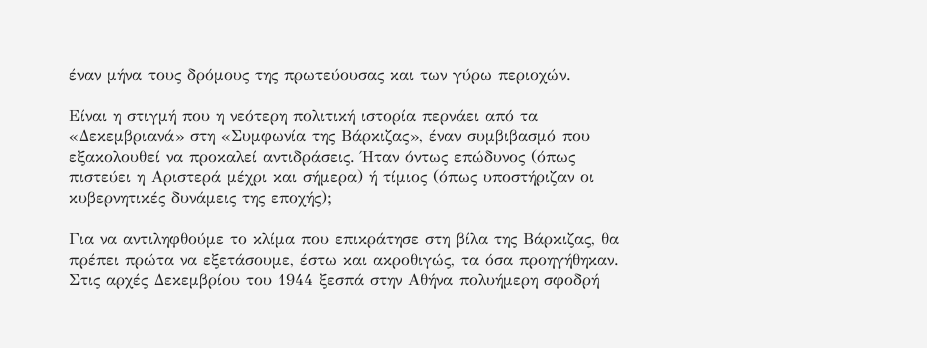έναν μήνα τους δρόμους της πρωτεύουσας και των γύρω περιοχών.

Είναι η στιγμή που η νεότερη πολιτική ιστορία περνάει από τα «Δεκεμβριανά» στη «Συμφωνία της Βάρκιζας», έναν συμβιβασμό που εξακολουθεί να προκαλεί αντιδράσεις. Ήταν όντως επώδυνος (όπως πιστεύει η Αριστερά μέχρι και σήμερα) ή τίμιος (όπως υποστήριζαν οι κυβερνητικές δυνάμεις της εποχής);

Για να αντιληφθούμε το κλίμα που επικράτησε στη βίλα της Βάρκιζας, θα πρέπει πρώτα να εξετάσουμε, έστω και ακροθιγώς, τα όσα προηγήθηκαν. Στις αρχές Δεκεμβρίου του 1944 ξεσπά στην Αθήνα πολυήμερη σφοδρή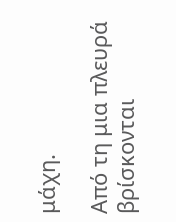μάχη.

Από τη μια πλευρά βρίσκονται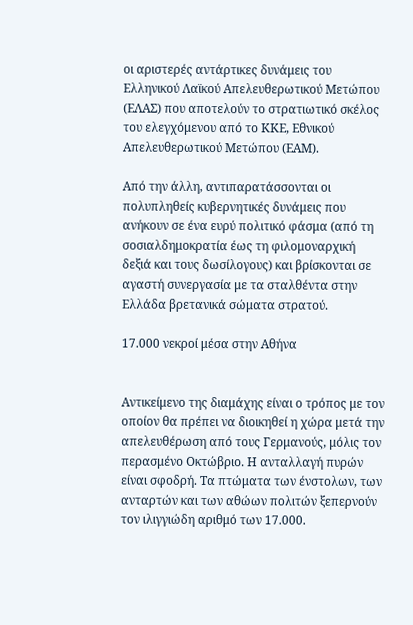οι αριστερές αντάρτικες δυνάμεις του Ελληνικού Λαϊκού Απελευθερωτικού Μετώπου (ΕΛΑΣ) που αποτελούν το στρατιωτικό σκέλος του ελεγχόμενου από το ΚΚΕ, Εθνικού Απελευθερωτικού Μετώπου (ΕΑΜ).

Από την άλλη, αντιπαρατάσσονται οι πολυπληθείς κυβερνητικές δυνάμεις που ανήκουν σε ένα ευρύ πολιτικό φάσμα (από τη σοσιαλδημοκρατία έως τη φιλομοναρχική δεξιά και τους δωσίλογους) και βρίσκονται σε αγαστή συνεργασία με τα σταλθέντα στην Ελλάδα βρετανικά σώματα στρατού.

17.000 νεκροί μέσα στην Αθήνα


Αντικείμενο της διαμάχης είναι ο τρόπος με τον οποίον θα πρέπει να διοικηθεί η χώρα μετά την απελευθέρωση από τους Γερμανούς, μόλις τον περασμένο Οκτώβριο. Η ανταλλαγή πυρών είναι σφοδρή. Τα πτώματα των ένστολων, των ανταρτών και των αθώων πολιτών ξεπερνούν τον ιλιγγιώδη αριθμό των 17.000.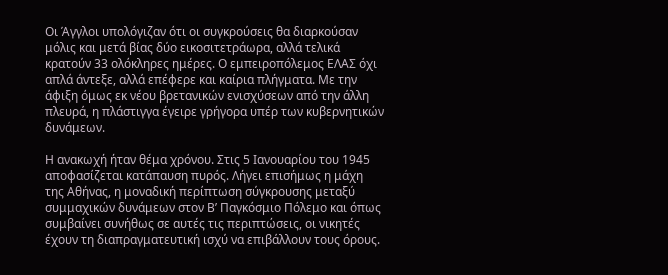Οι Άγγλοι υπολόγιζαν ότι οι συγκρούσεις θα διαρκούσαν μόλις και μετά βίας δύο εικοσιτετράωρα, αλλά τελικά κρατούν 33 ολόκληρες ημέρες. Ο εμπειροπόλεμος ΕΛΑΣ όχι απλά άντεξε, αλλά επέφερε και καίρια πλήγματα. Με την άφιξη όμως εκ νέου βρετανικών ενισχύσεων από την άλλη πλευρά, η πλάστιγγα έγειρε γρήγορα υπέρ των κυβερνητικών δυνάμεων.

Η ανακωχή ήταν θέμα χρόνου. Στις 5 Ιανουαρίου του 1945 αποφασίζεται κατάπαυση πυρός. Λήγει επισήμως η μάχη της Αθήνας, η μοναδική περίπτωση σύγκρουσης μεταξύ συμμαχικών δυνάμεων στον Β’ Παγκόσμιο Πόλεμο και όπως συμβαίνει συνήθως σε αυτές τις περιπτώσεις, οι νικητές έχουν τη διαπραγματευτική ισχύ να επιβάλλουν τους όρους.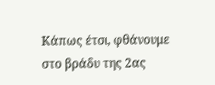Κάπως έτσι, φθάνουμε στο βράδυ της 2ας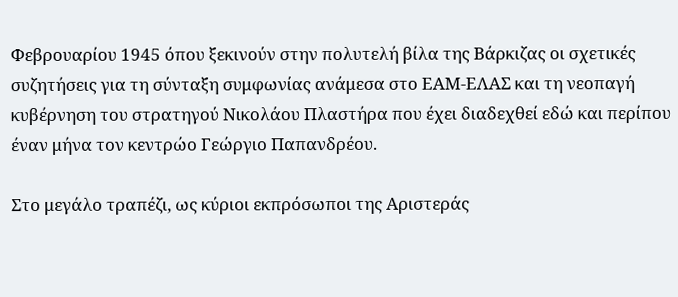Φεβρουαρίου 1945 όπου ξεκινούν στην πολυτελή βίλα της Βάρκιζας οι σχετικές συζητήσεις για τη σύνταξη συμφωνίας ανάμεσα στο ΕΑΜ-ΕΛΑΣ και τη νεοπαγή κυβέρνηση του στρατηγού Νικολάου Πλαστήρα που έχει διαδεχθεί εδώ και περίπου έναν μήνα τον κεντρώο Γεώργιο Παπανδρέου.

Στο μεγάλο τραπέζι, ως κύριοι εκπρόσωποι της Αριστεράς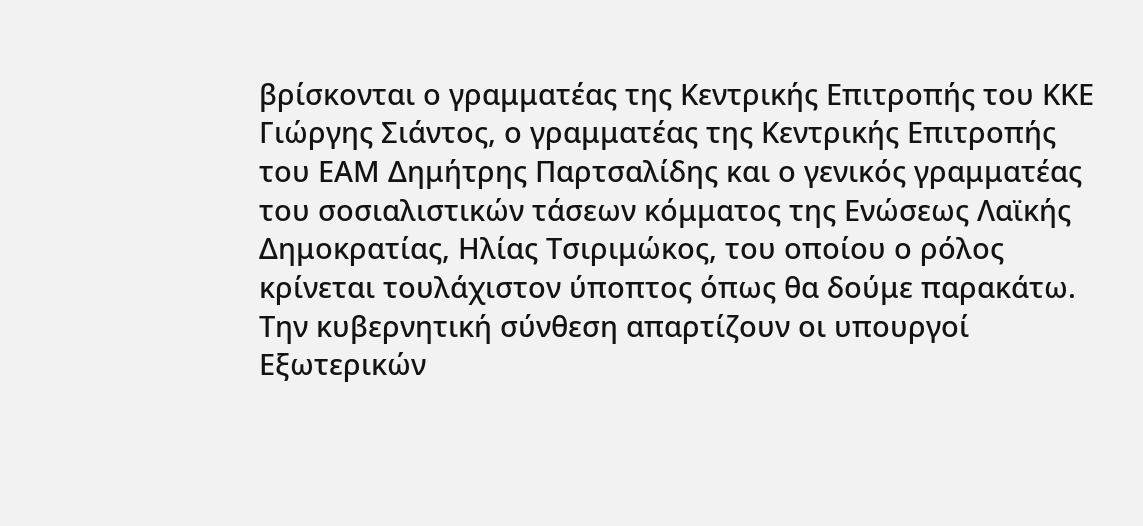βρίσκονται ο γραμματέας της Κεντρικής Επιτροπής του ΚΚΕ Γιώργης Σιάντος, ο γραμματέας της Κεντρικής Επιτροπής του ΕΑΜ Δημήτρης Παρτσαλίδης και ο γενικός γραμματέας του σοσιαλιστικών τάσεων κόμματος της Ενώσεως Λαϊκής Δημοκρατίας, Ηλίας Τσιριμώκος, του οποίου ο ρόλος κρίνεται τουλάχιστον ύποπτος όπως θα δούμε παρακάτω. Την κυβερνητική σύνθεση απαρτίζουν οι υπουργοί Εξωτερικών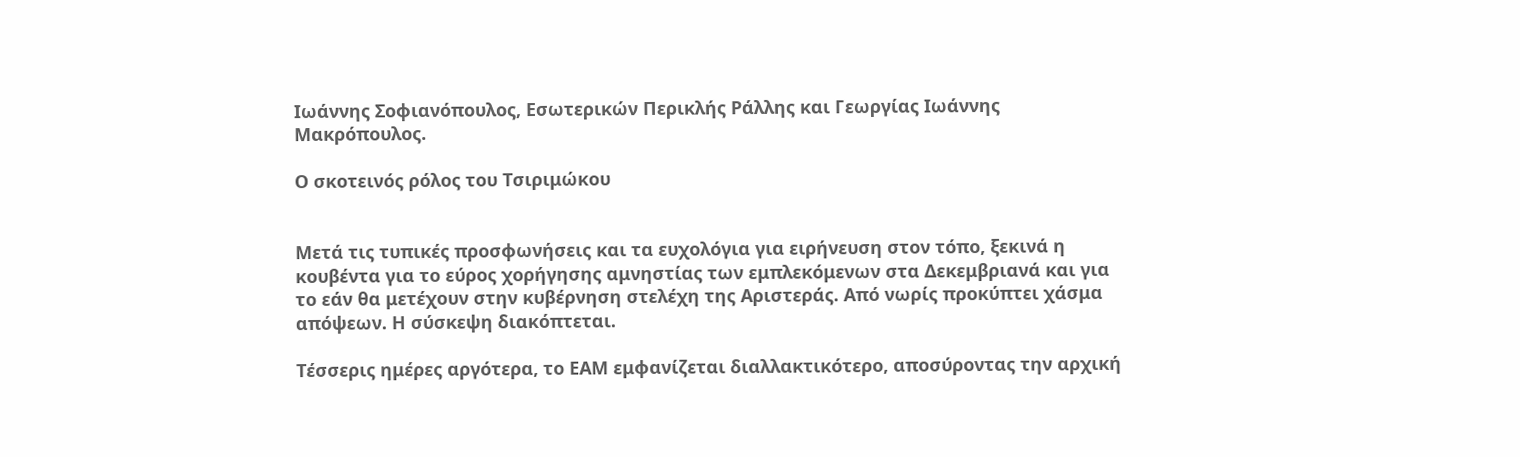Ιωάννης Σοφιανόπουλος, Εσωτερικών Περικλής Ράλλης και Γεωργίας Ιωάννης Μακρόπουλος.

Ο σκοτεινός ρόλος του Τσιριμώκου


Μετά τις τυπικές προσφωνήσεις και τα ευχολόγια για ειρήνευση στον τόπο, ξεκινά η κουβέντα για το εύρος χορήγησης αμνηστίας των εμπλεκόμενων στα Δεκεμβριανά και για το εάν θα μετέχουν στην κυβέρνηση στελέχη της Αριστεράς. Από νωρίς προκύπτει χάσμα απόψεων. Η σύσκεψη διακόπτεται.

Τέσσερις ημέρες αργότερα, το ΕΑΜ εμφανίζεται διαλλακτικότερο, αποσύροντας την αρχική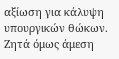αξίωση για κάλυψη υπουργικών θώκων. Ζητά όμως άμεση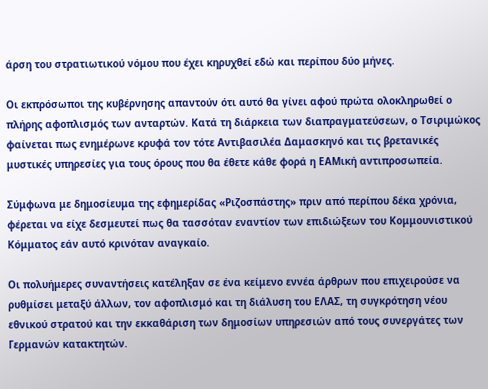άρση του στρατιωτικού νόμου που έχει κηρυχθεί εδώ και περίπου δύο μήνες.

Οι εκπρόσωποι της κυβέρνησης απαντούν ότι αυτό θα γίνει αφού πρώτα ολοκληρωθεί ο πλήρης αφοπλισμός των ανταρτών. Κατά τη διάρκεια των διαπραγματεύσεων, ο Τσιριμώκος φαίνεται πως ενημέρωνε κρυφά τον τότε Αντιβασιλέα Δαμασκηνό και τις βρετανικές μυστικές υπηρεσίες για τους όρους που θα έθετε κάθε φορά η ΕΑΜική αντιπροσωπεία.

Σύμφωνα με δημοσίευμα της εφημερίδας «Ριζοσπάστης» πριν από περίπου δέκα χρόνια, φέρεται να είχε δεσμευτεί πως θα τασσόταν εναντίον των επιδιώξεων του Κομμουνιστικού Κόμματος εάν αυτό κρινόταν αναγκαίο.

Οι πολυήμερες συναντήσεις κατέληξαν σε ένα κείμενο εννέα άρθρων που επιχειρούσε να ρυθμίσει μεταξύ άλλων, τον αφοπλισμό και τη διάλυση του ΕΛΑΣ, τη συγκρότηση νέου εθνικού στρατού και την εκκαθάριση των δημοσίων υπηρεσιών από τους συνεργάτες των Γερμανών κατακτητών.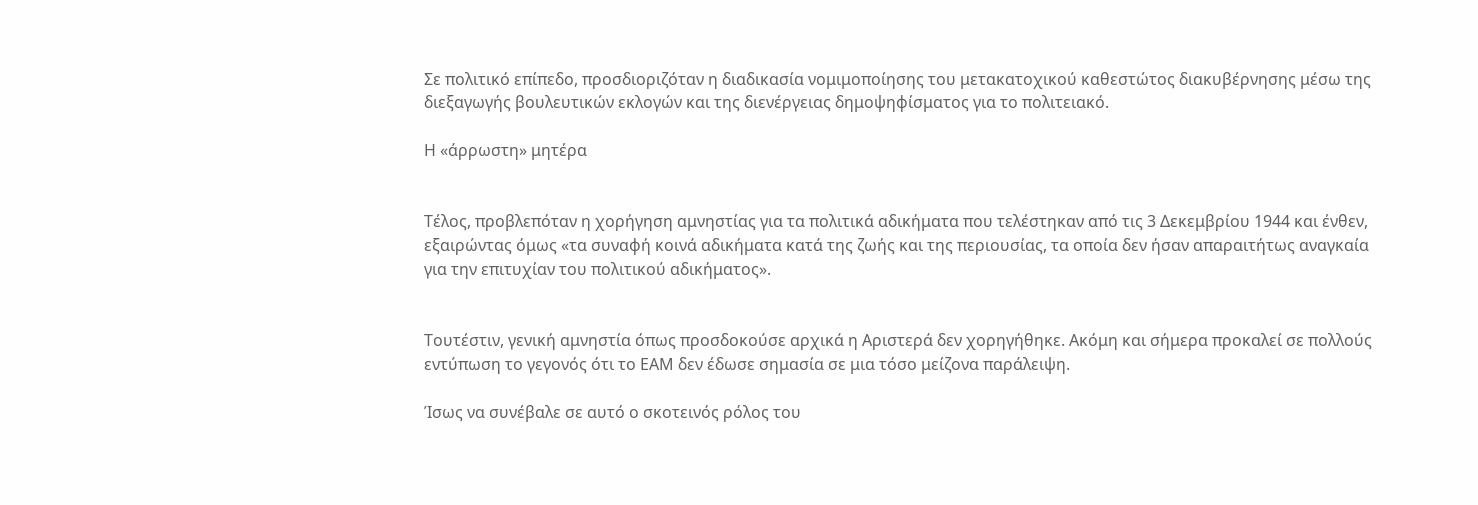Σε πολιτικό επίπεδο, προσδιοριζόταν η διαδικασία νομιμοποίησης του μετακατοχικού καθεστώτος διακυβέρνησης μέσω της διεξαγωγής βουλευτικών εκλογών και της διενέργειας δημοψηφίσματος για το πολιτειακό.

Η «άρρωστη» μητέρα


Τέλος, προβλεπόταν η χορήγηση αμνηστίας για τα πολιτικά αδικήματα που τελέστηκαν από τις 3 Δεκεμβρίου 1944 και ένθεν, εξαιρώντας όμως «τα συναφή κοινά αδικήματα κατά της ζωής και της περιουσίας, τα οποία δεν ήσαν απαραιτήτως αναγκαία για την επιτυχίαν του πολιτικού αδικήματος».


Τουτέστιν, γενική αμνηστία όπως προσδοκούσε αρχικά η Αριστερά δεν χορηγήθηκε. Ακόμη και σήμερα προκαλεί σε πολλούς εντύπωση το γεγονός ότι το ΕΑΜ δεν έδωσε σημασία σε μια τόσο μείζονα παράλειψη.

Ίσως να συνέβαλε σε αυτό ο σκοτεινός ρόλος του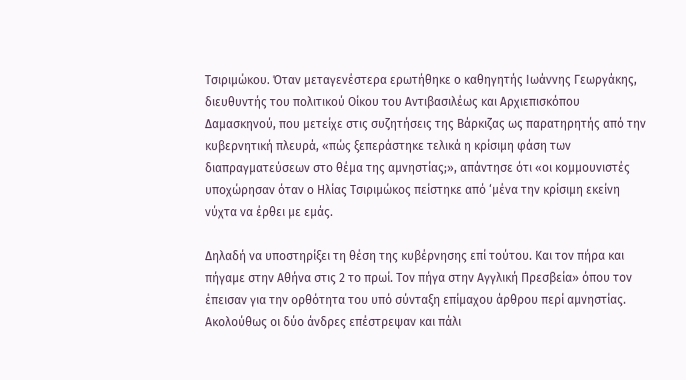Τσιριμώκου. Όταν μεταγενέστερα ερωτήθηκε ο καθηγητής Ιωάννης Γεωργάκης, διευθυντής του πολιτικού Οίκου του Αντιβασιλέως και Αρχιεπισκόπου Δαμασκηνού, που μετείχε στις συζητήσεις της Βάρκιζας ως παρατηρητής από την κυβερνητική πλευρά, «πώς ξεπεράστηκε τελικά η κρίσιμη φάση των διαπραγματεύσεων στο θέμα της αμνηστίας;», απάντησε ότι «οι κομμουνιστές υποχώρησαν όταν ο Ηλίας Τσιριμώκος πείστηκε από ‘μένα την κρίσιμη εκείνη νύχτα να έρθει με εμάς.

Δηλαδή να υποστηρίξει τη θέση της κυβέρνησης επί τούτου. Και τον πήρα και πήγαμε στην Αθήνα στις 2 το πρωί. Τον πήγα στην Αγγλική Πρεσβεία» όπου τον έπεισαν για την ορθότητα του υπό σύνταξη επίμαχου άρθρου περί αμνηστίας. Ακολούθως οι δύο άνδρες επέστρεψαν και πάλι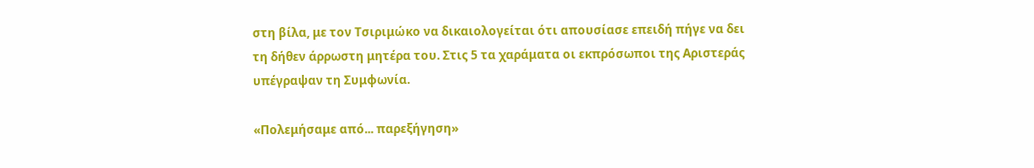στη βίλα, με τον Τσιριμώκο να δικαιολογείται ότι απουσίασε επειδή πήγε να δει τη δήθεν άρρωστη μητέρα του. Στις 5 τα χαράματα οι εκπρόσωποι της Αριστεράς υπέγραψαν τη Συμφωνία.

«Πολεμήσαμε από... παρεξήγηση»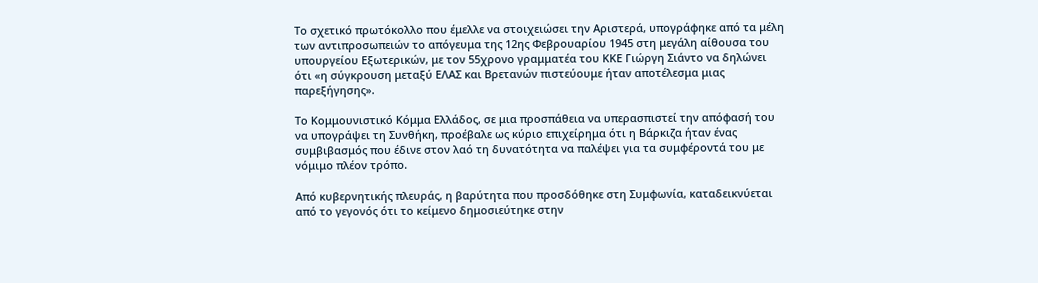Το σχετικό πρωτόκολλο που έμελλε να στοιχειώσει την Αριστερά, υπογράφηκε από τα μέλη των αντιπροσωπειών το απόγευμα της 12ης Φεβρουαρίου 1945 στη μεγάλη αίθουσα του υπουργείου Εξωτερικών, με τον 55χρονο γραμματέα του ΚΚΕ Γιώργη Σιάντο να δηλώνει ότι «η σύγκρουση μεταξύ ΕΛΑΣ και Βρετανών πιστεύουμε ήταν αποτέλεσμα μιας παρεξήγησης».

Το Κομμουνιστικό Κόμμα Ελλάδος, σε μια προσπάθεια να υπερασπιστεί την απόφασή του να υπογράψει τη Συνθήκη, προέβαλε ως κύριο επιχείρημα ότι η Βάρκιζα ήταν ένας συμβιβασμός που έδινε στον λαό τη δυνατότητα να παλέψει για τα συμφέροντά του με νόμιμο πλέον τρόπο.

Από κυβερνητικής πλευράς, η βαρύτητα που προσδόθηκε στη Συμφωνία, καταδεικνύεται από το γεγονός ότι το κείμενο δημοσιεύτηκε στην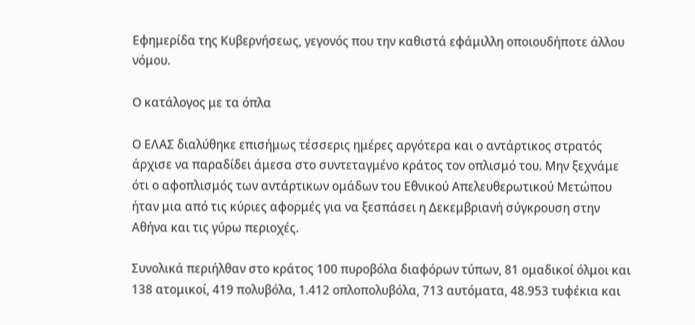Εφημερίδα της Κυβερνήσεως, γεγονός που την καθιστά εφάμιλλη οποιουδήποτε άλλου νόμου.

Ο κατάλογος με τα όπλα

Ο ΕΛΑΣ διαλύθηκε επισήμως τέσσερις ημέρες αργότερα και ο αντάρτικος στρατός άρχισε να παραδίδει άμεσα στο συντεταγμένο κράτος τον οπλισμό του. Μην ξεχνάμε ότι ο αφοπλισμός των αντάρτικων ομάδων του Εθνικού Απελευθερωτικού Μετώπου ήταν μια από τις κύριες αφορμές για να ξεσπάσει η Δεκεμβριανή σύγκρουση στην Αθήνα και τις γύρω περιοχές.

Συνολικά περιήλθαν στο κράτος 100 πυροβόλα διαφόρων τύπων, 81 ομαδικοί όλμοι και 138 ατομικοί, 419 πολυβόλα, 1.412 οπλοπολυβόλα, 713 αυτόματα, 48.953 τυφέκια και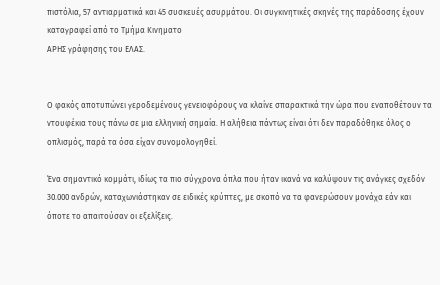πιστόλια, 57 αντιαρματικά και 45 συσκευές ασυρμάτου. Οι συγκινητικές σκηνές της παράδοσης έχουν καταγραφεί από το Τμήμα Κινηματο
ΑΡΗΣ γράφησης του ΕΛΑΣ.


Ο φακός αποτυπώνει γεροδεμένους γενειοφόρους να κλαίνε σπαρακτικά την ώρα που εναποθέτουν τα ντουφέκια τους πάνω σε μια ελληνική σημαία. Η αλήθεια πάντως είναι ότι δεν παραδόθηκε όλος ο οπλισμός, παρά τα όσα είχαν συνομολογηθεί.

Ένα σημαντικό κομμάτι, ιδίως τα πιο σύγχρονα όπλα που ήταν ικανά να καλύψουν τις ανάγκες σχεδόν 30.000 ανδρών, καταχωνιάστηκαν σε ειδικές κρύπτες, με σκοπό να τα φανερώσουν μονάχα εάν και όποτε το απαιτούσαν οι εξελίξεις.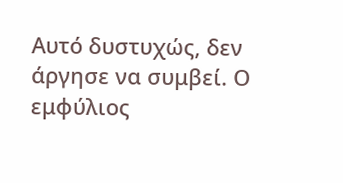Αυτό δυστυχώς, δεν άργησε να συμβεί. Ο εμφύλιος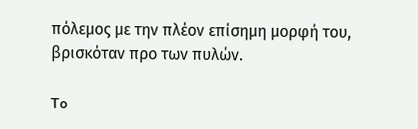πόλεμος με την πλέον επίσημη μορφή του, βρισκόταν προ των πυλών.

To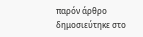παρόν άρθρο δημοσιεύτηκε στο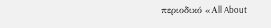περιοδικό «Αll About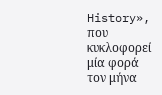History», που κυκλοφορεί μία φορά τον μήνα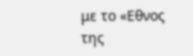με το «Εθνος της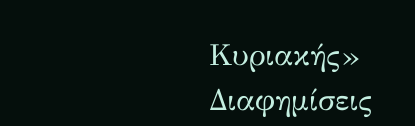Κυριακής»
Διαφημίσεις